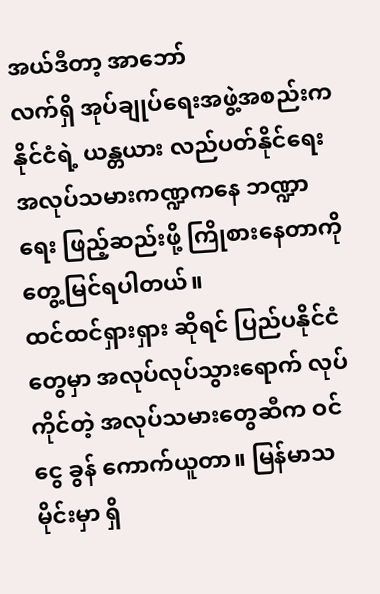အယ်ဒီတာ့ အာဘော်
လက်ရှိ အုပ်ချုပ်ရေးအဖွဲ့အစည်းက နိုင်ငံရဲ့ ယန္တယား လည်ပတ်နိုင်ရေး အလုပ်သမားကဏ္ဍကနေ ဘဏ္ဍာရေး ဖြည့်ဆည်းဖို့ ကြိုစားနေတာကို တွေ့မြင်ရပါတယ်။
ထင်ထင်ရှားရှား ဆိုရင် ပြည်ပနိုင်ငံတွေမှာ အလုပ်လုပ်သွားရောက် လုပ်ကိုင်တဲ့ အလုပ်သမားတွေဆီက ဝင်ငွေ ခွန် ကောက်ယူတာ။ မြန်မာသမိုင်းမှာ ရှိ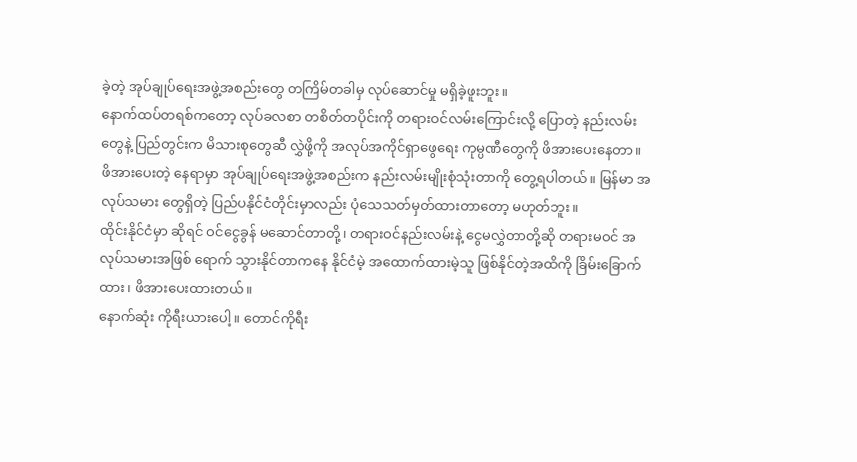ခဲ့တဲ့ အုပ်ချုပ်ရေးအဖွဲ့အစည်းတွေ တကြိမ်တခါမှ လုပ်ဆောင်မှု မရှိခဲ့ဖူးဘူး။
နောက်ထပ်တရစ်ကတော့ လုပ်ခလစာ တစိတ်တပိုင်းကို တရားဝင်လမ်းကြောင်းလို့ ပြောတဲ့ နည်းလမ်းတွေနဲ့ ပြည်တွင်းက မိသားစုတွေဆီ လွှဲဖို့ကို အလုပ်အကိုင်ရှာဖွေရေး ကုမ္ပဏီတွေကို ဖိအားပေးနေတာ။
ဖိအားပေးတဲ့ နေရာမှာ အုပ်ချုပ်ရေးအဖွဲ့အစည်းက နည်းလမ်းမျိုးစုံသုံးတာကို တွေ့ရပါတယ်။ မြန်မာ အလုပ်သမား တွေရှိတဲ့ ပြည်ပနိုင်ငံတိုင်းမှာလည်း ပုံသေသတ်မှတ်ထားတာတော့ မဟုတ်ဘူး။
ထိုင်းနိုင်ငံမှာ ဆိုရင် ဝင်ငွေခွန် မဆောင်တာတို့၊ တရားဝင်နည်းလမ်းနဲ့ ငွေမလွှဲတာတို့ဆို တရားမဝင် အလုပ်သမားအဖြစ် ရောက် သွားနိုင်တာကနေ နိုင်ငံမဲ့ အထောက်ထားမဲ့သူ ဖြစ်နိုင်တဲ့အထိကို ခြိမ်းခြောက်ထား၊ ဖိအားပေးထားတယ်။
နောက်ဆုံး ကိုရီးယားပေါ့။ တောင်ကိုရီး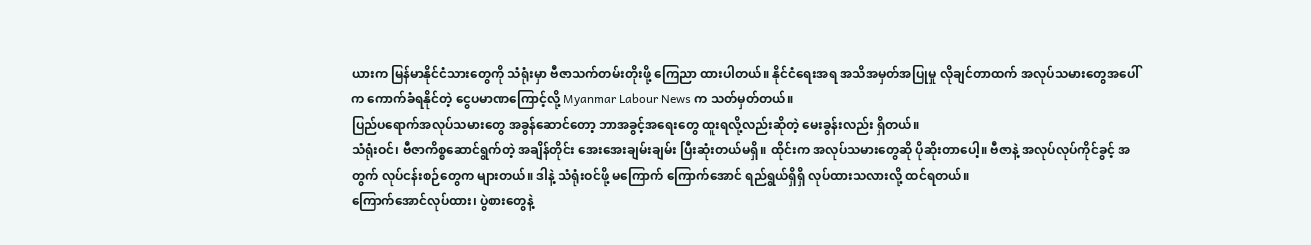ယားက မြန်မာနိုင်ငံသားတွေကို သံရုံးမှာ ဗီဇာသက်တမ်းတိုးဖို့ ကြေညာ ထားပါတယ်။ နိုင်ငံရေးအရ အသိအမှတ်အပြုမှု လိုချင်တာထက် အလုပ်သမားတွေအပေါ်က ကောက်ခံရနိုင်တဲ့ ငွေပမာဏကြောင့်လို့ Myanmar Labour News က သတ်မှတ်တယ်။
ပြည်ပရောက်အလုပ်သမားတွေ အခွန်ဆောင်တော့ ဘာအခွင့်အရေးတွေ ထူးရလို့လည်းဆိုတဲ့ မေးခွန်းလည်း ရှိတယ်။
သံရုံးဝင်၊ ဗီဇာကိစ္စဆောင်ရွက်တဲ့ အချိန်တိုင်း အေးအေးချမ်းချမ်း ပြီးဆုံးတယ်မရှိ။ ထိုင်းက အလုပ်သမားတွေဆို ပိုဆိုးတာပေါ့။ ဗီဇာနဲ့ အလုပ်လုပ်ကိုင်ခွင့် အတွက် လုပ်ငန်းစဉ်တွေက များတယ်။ ဒါနဲ့ သံရုံးဝင်ဖို့ မကြောက် ကြောက်အောင် ရည်ရွယ်ရှိရှိ လုပ်ထားသလားလို့ ထင်ရတယ်။
ကြောက်အောင်လုပ်ထား၊ ပွဲစားတွေနဲ့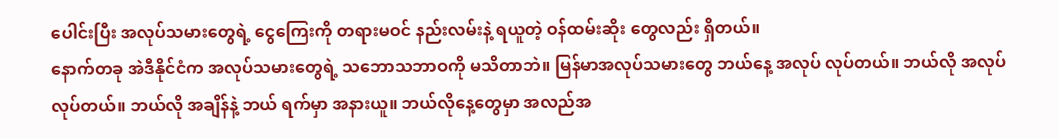ပေါင်းပြီး အလုပ်သမားတွေရဲ့ ငွေကြေးကို တရားမဝင် နည်းလမ်းနဲ့ ရယူတဲ့ ဝန်ထမ်းဆိုး တွေလည်း ရှိတယ်။
နောက်တခု အဲဒီနိုင်ငံက အလုပ်သမားတွေရဲ့ သဘောသဘာဝကို မသိတာဘဲ။ မြန်မာအလုပ်သမားတွေ ဘယ်နေ့ အလုပ် လုပ်တယ်။ ဘယ်လို အလုပ်လုပ်တယ်။ ဘယ်လို အချိန်နဲ့ ဘယ် ရက်မှာ အနားယူ။ ဘယ်လိုနေ့တွေမှာ အလည်အ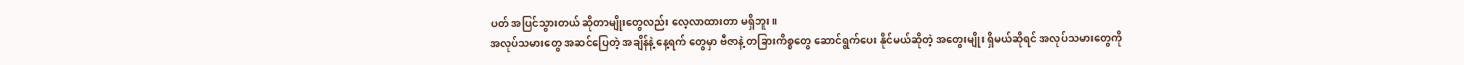ပတ် အပြင်သွားတယ် ဆိုတာမျိုးတွေလည်း လေ့လာထားတာ မရှိဘူး။
အလုပ်သမားတွေ အဆင်ပြေတဲ့ အချိန်နဲ့ နေ့ရက် တွေမှာ ဗီဇာနဲ့ တခြားကိစ္စတွေ ဆောင်ရွက်ပေး နိုင်မယ်ဆိုတဲ့ အတွေးမျိုး ရှိမယ်ဆိုရင် အလုပ်သမားတွေကို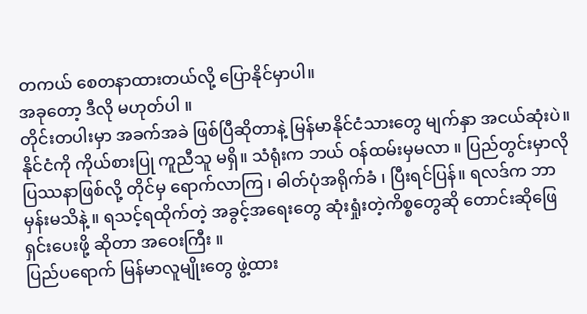တကယ် စေတနာထားတယ်လို့ ပြောနိုင်မှာပါ။
အခုတော့ ဒီလို မဟုတ်ပါ ။
တိုင်းတပါးမှာ အခက်အခဲ ဖြစ်ပြီဆိုတာနဲ့ မြန်မာနိုင်ငံသားတွေ မျက်နှာ အငယ်ဆုံးပဲ။
နိုင်ငံကို ကိုယ်စားပြု ကူညီသူ မရှိ။ သံရုံးက ဘယ် ဝန်ထမ်းမှမလာ ။ ပြည်တွင်းမှာလို ပြဿနာဖြစ်လို့ တိုင်မှ ရောက်လာကြ ၊ ဓါတ်ပုံအရိုက်ခံ ၊ ပြီးရင်ပြန်။ ရလဒ်က ဘာမှန်းမသိနဲ့ ။ ရသင့်ရထိုက်တဲ့ အခွင့်အရေးတွေ ဆုံးရှုံးတဲ့ကိစ္စတွေဆို တောင်းဆိုဖြေရှင်းပေးဖို့ ဆိုတာ အဝေးကြီး ။
ပြည်ပရောက် မြန်မာလူမျိုးတွေ ဖွဲ့ထား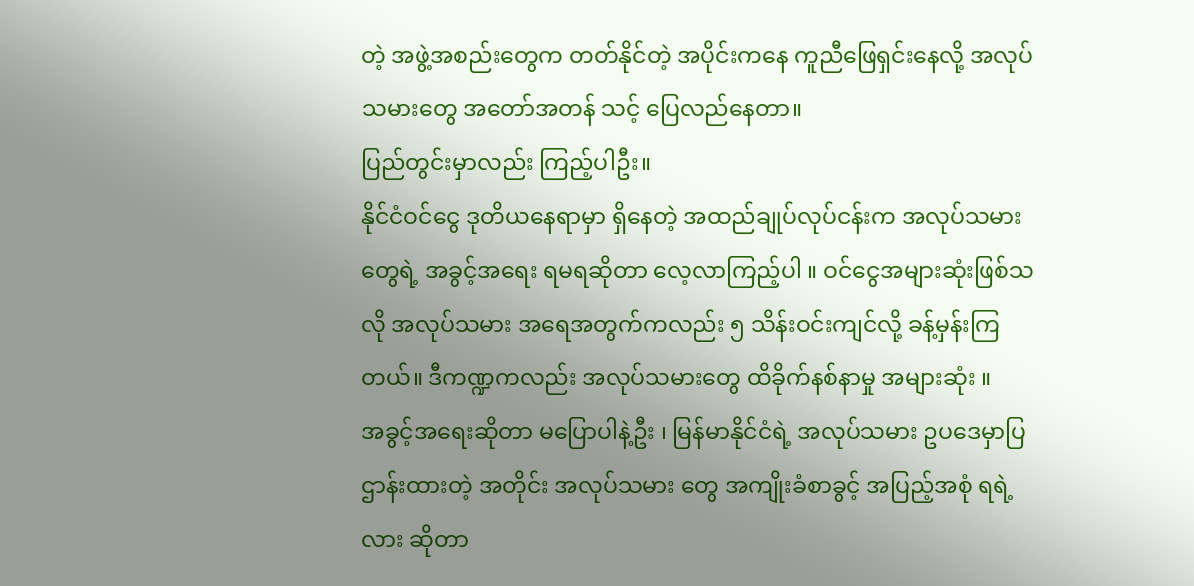တဲ့ အဖွဲ့အစည်းတွေက တတ်နိုင်တဲ့ အပိုင်းကနေ ကူညီဖြေရှင်းနေလို့ အလုပ်သမားတွေ အတော်အတန် သင့် ပြေလည်နေတာ။
ပြည်တွင်းမှာလည်း ကြည့်ပါဦး။
နိုင်ငံဝင်ငွေ ဒုတိယနေရာမှာ ရှိနေတဲ့ အထည်ချုပ်လုပ်ငန်းက အလုပ်သမားတွေရဲ့ အခွင့်အရေး ရမရဆိုတာ လေ့လာကြည့်ပါ ။ ဝင်ငွေအများဆုံးဖြစ်သလို အလုပ်သမား အရေအတွက်ကလည်း ၅ သိန်းဝင်းကျင်လို့ ခန့်မှန်းကြတယ်။ ဒီကဏ္ဍကလည်း အလုပ်သမားတွေ ထိခိုက်နစ်နာမှု အများဆုံး ။
အခွင့်အရေးဆိုတာ မပြောပါနဲ့ဦး ၊ မြန်မာနိုင်ငံရဲ့ အလုပ်သမား ဥပဒေမှာပြဌာန်းထားတဲ့ အတိုင်း အလုပ်သမား တွေ အကျိုးခံစာခွင့် အပြည့်အစုံ ရရဲ့လား ဆိုတာ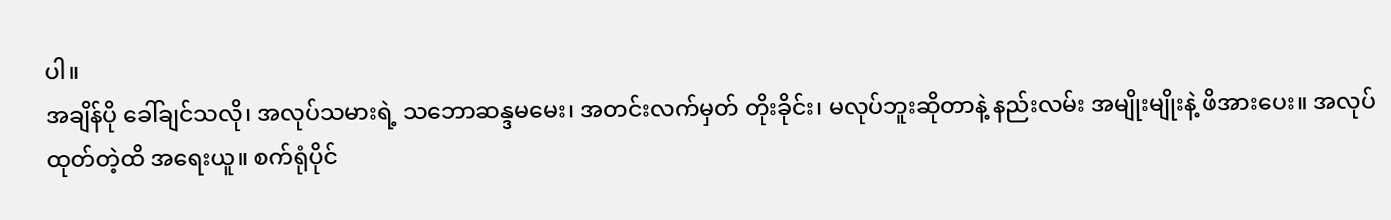ပါ။
အချိန်ပို ခေါ်ချင်သလို၊ အလုပ်သမားရဲ့ သဘောဆန္ဒမမေး၊ အတင်းလက်မှတ် တိုးခိုင်း၊ မလုပ်ဘူးဆိုတာနဲ့ နည်းလမ်း အမျိုးမျိုးနဲ့ ဖိအားပေး။ အလုပ်ထုတ်တဲ့ထိ အရေးယူ။ စက်ရုံပိုင်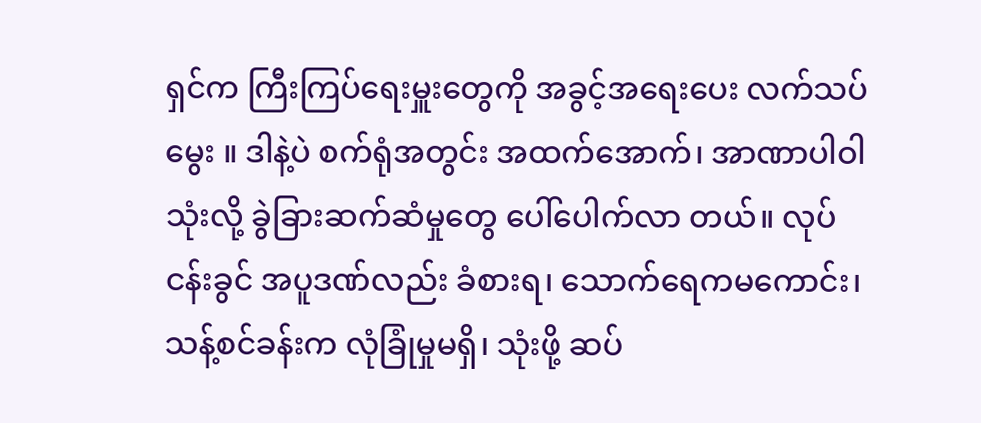ရှင်က ကြီးကြပ်ရေးမှူးတွေကို အခွင့်အရေးပေး လက်သပ်မွေး ။ ဒါနဲ့ပဲ စက်ရုံအတွင်း အထက်အောက်၊ အာဏာပါဝါ သုံးလို့ ခွဲခြားဆက်ဆံမှုတွေ ပေါ်ပေါက်လာ တယ်။ လုပ်ငန်းခွင် အပူဒဏ်လည်း ခံစားရ၊ သောက်ရေကမကောင်း၊ သန့်စင်ခန်းက လုံခြုံမှုမရှိ၊ သုံးဖို့ ဆပ်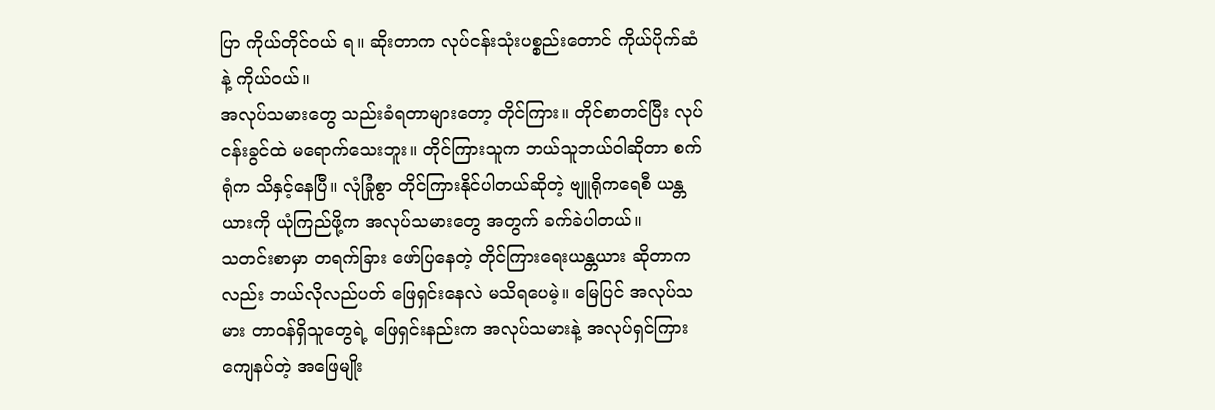ပြာ ကိုယ်တိုင်ဝယ် ရ။ ဆိုးတာက လုပ်ငန်းသုံးပစ္စည်းတောင် ကိုယ်ပိုက်ဆံနဲ့ ကိုယ်ဝယ်။
အလုပ်သမားတွေ သည်းခံရတာများတော့ တိုင်ကြား။ တိုင်စာတင်ပြီး လုပ်ငန်းခွင်ထဲ မရောက်သေးဘူး။ တိုင်ကြားသူက ဘယ်သူဘယ်ဝါဆိုတာ စက်ရုံက သိနှင့်နေပြီ။ လုံခြုံစွာ တိုင်ကြားနိုင်ပါတယ်ဆိုတဲ့ ဗျူရိုကရေစီ ယန္တယားကို ယုံကြည်ဖို့က အလုပ်သမားတွေ အတွက် ခက်ခဲပါတယ်။
သတင်းစာမှာ တရက်ခြား ဖော်ပြနေတဲ့ တိုင်ကြားရေးယန္တယား ဆိုတာကလည်း ဘယ်လိုလည်ပတ် ဖြေရှင်းနေလဲ မသိရပေမဲ့။ မြေပြင် အလုပ်သမား တာဝန်ရှိသူတွေရဲ့ ဖြေရှင်းနည်းက အလုပ်သမားနဲ့ အလုပ်ရှင်ကြား ကျေနပ်တဲ့ အဖြေမျိုး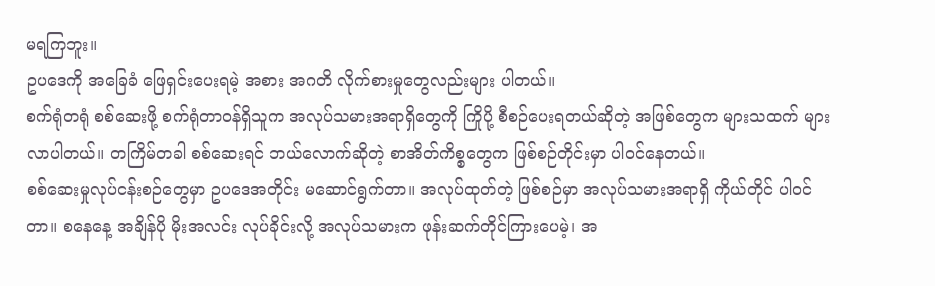မရကြဘူး။
ဥပဒေကို အခြေခံ ဖြေရှင်းပေးရမဲ့ အစား အဂတိ လိုက်စားမှုတွေလည်းများ ပါတယ်။
စက်ရုံတရုံ စစ်ဆေးဖို့ စက်ရုံတာဝန်ရှိသူက အလုပ်သမားအရာရှိတွေကို ကြိုပို့ စီစဉ်ပေးရတယ်ဆိုတဲ့ အဖြစ်တွေက များသထက် များလာပါတယ်။ တကြိမ်တခါ စစ်ဆေးရင် ဘယ်လောက်ဆိုတဲ့ စာအိတ်ကိစ္စတွေက ဖြစ်စဉ်တိုင်းမှာ ပါဝင်နေတယ်။
စစ်ဆေးမှုလုပ်ငန်းစဉ်တွေမှာ ဥပဒေအတိုင်း မဆောင်ရွက်တာ။ အလုပ်ထုတ်တဲ့ ဖြစ်စဉ်မှာ အလုပ်သမားအရာရှိ ကိုယ်တိုင် ပါဝင်တာ။ စနေနေ့ အချိန်ပို မိုးအလင်း လုပ်ခိုင်းလို့ အလုပ်သမားက ဖုန်းဆက်တိုင်ကြားပေမဲ့၊ အ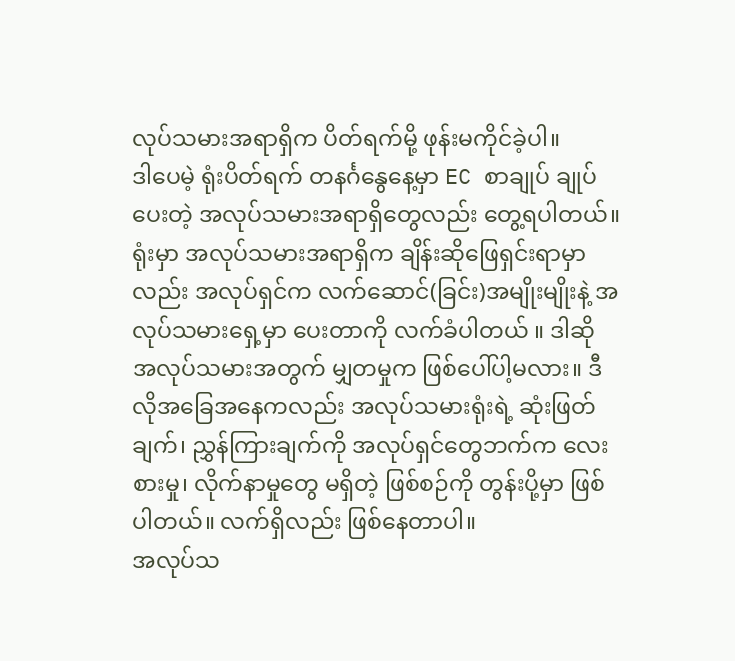လုပ်သမားအရာရှိက ပိတ်ရက်မို့ ဖုန်းမကိုင်ခဲ့ပါ။
ဒါပေမဲ့ ရုံးပိတ်ရက် တနင်္ဂနွေနေ့မှာ EC စာချုပ် ချုပ်ပေးတဲ့ အလုပ်သမားအရာရှိတွေလည်း တွေ့ရပါတယ်။
ရုံးမှာ အလုပ်သမားအရာရှိက ချိန်းဆိုဖြေရှင်းရာမှာလည်း အလုပ်ရှင်က လက်ဆောင်(ခြင်း)အမျိုးမျိုးနဲ့ အလုပ်သမားရှေ့မှာ ပေးတာကို လက်ခံပါတယ် ။ ဒါဆို အလုပ်သမားအတွက် မျှတမှုက ဖြစ်ပေါ်ပါ့မလား။ ဒီလိုအခြေအနေကလည်း အလုပ်သမားရုံးရဲ့ ဆုံးဖြတ်ချက်၊ ညွှန်ကြားချက်ကို အလုပ်ရှင်တွေဘက်က လေးစားမှု၊ လိုက်နာမှုတွေ မရှိတဲ့ ဖြစ်စဉ်ကို တွန်းပို့မှာ ဖြစ်ပါတယ်။ လက်ရှိလည်း ဖြစ်နေတာပါ။
အလုပ်သ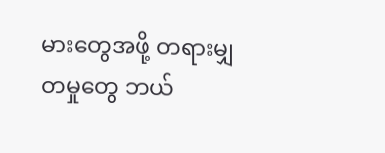မားတွေအဖို့ တရားမျှတမှုတွေ ဘယ်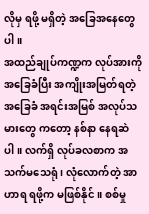လိုမှ ရဖို့ မရှိတဲ့ အခြေအနေတွေပါ။
အထည်ချုပ်ကဏ္ဍက လုပ်အားကို အခြေခံပြီး အကျိုးအမြတ်ရတဲ့ အခြေခံ အရင်းအမြစ် အလုပ်သမားတွေ ကတော့ နစ်နာ နေရဆဲပါ။ လက်ရှိ လုပ်ခလစာက အသက်မသေရုံ ၊ လုံလောက်တဲ့ အာဟာရ ရဖို့က မဖြစ်နိုင်။ စစ်မှု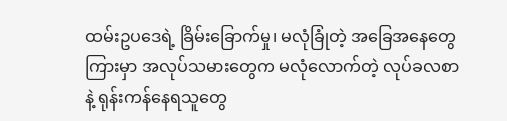ထမ်းဥပဒေရဲ့ ခြိမ်းခြောက်မှု၊ မလုံခြုံတဲ့ အခြေအနေတွေကြားမှာ အလုပ်သမားတွေက မလုံလောက်တဲ့ လုပ်ခလစာနဲ့ ရုန်းကန်နေရသူတွေ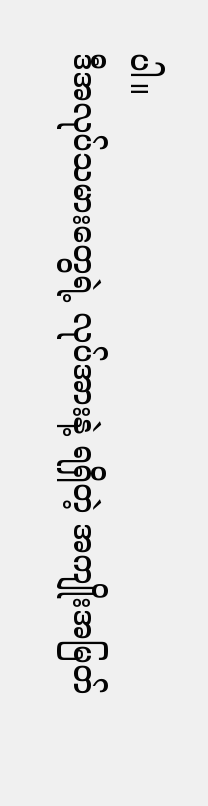ပါ။
ဒီအလုပ်သမားတွေရဲ့ လုပ်အားနဲ့ ရရှိတဲ့ အကျိုးအမြတ်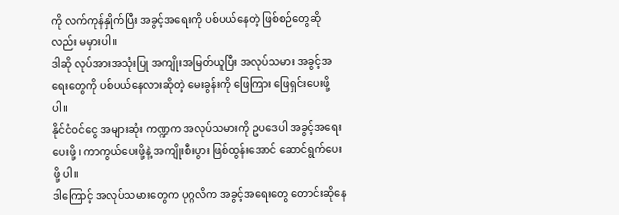ကို လက်ကုန်နှိုက်ပြီး အခွင့်အရေးကို ပစ်ပယ်နေတဲ့ ဖြစ်စဉ်တွေဆိုလည်း မမှားပါ။
ဒါဆို လုပ်အားအသုံးပြု အကျိုးအမြတ်ယူပြီး အလုပ်သမား အခွင့်အရေးတွေကို ပစ်ပယ်နေလားဆိုတဲ့ မေးခွန်းကို ဖြေကြား ဖြေရှင်းပေးဖို့ ပါ။
နိုင်ငံဝင်ငွေ အများဆုံး ကဏ္ဍက အလုပ်သမားကို ဥပဒေပါ အခွင့်အရေးပေးဖို့ ၊ ကာကွယ်ပေးဖို့နဲ့ အကျိုးစီးပွား ဖြစ်ထွန်းအောင် ဆောင်ရွက်ပေးဖို့ ပါ။
ဒါကြောင့် အလုပ်သမားတွေက ပုဂ္ဂလိက အခွင့်အရေးတွေ တောင်းဆိုနေ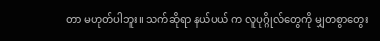တာ မဟုတ်ပါဘူး။ သက်ဆိုရာ နယ်ပယ် က လူပုဂ္ဂိုလ်တွေကို မျှတစွာတွေး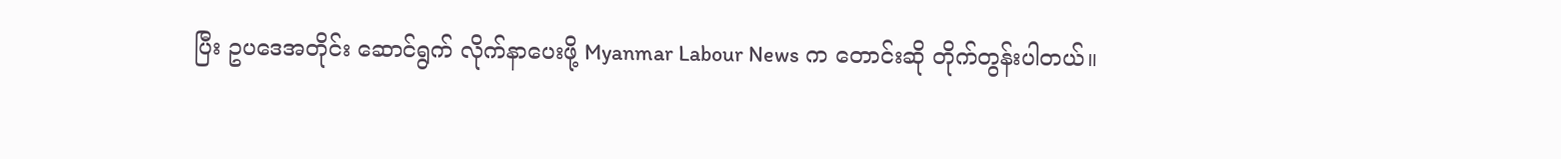ပြီး ဥပဒေအတိုင်း ဆောင်ရွက် လိုက်နာပေးဖို့ Myanmar Labour News က တောင်းဆို တိုက်တွန်းပါတယ်။